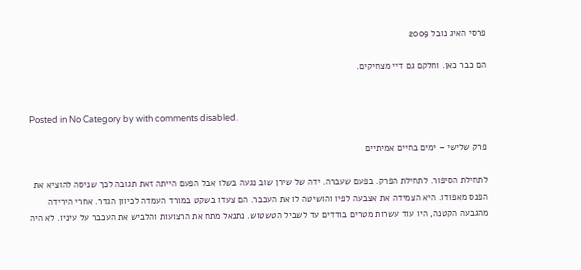פרסי האיג נובל 2009

הם כבר כאן. וחלקם גם דיי מצחיקים.


Posted in No Category by with comments disabled.

פרק שלישי – ימים בחיים אמיתיים

לתחילת הסיפור. לתחילת הפרק. בפעם שעברה. ידה של שירן שוב נגעה בשלו אבל הפעם הייתה זאת תגובה לכך שניסה להוציא את הפנס מאפודו. היא הצמידה את אצבעה לפיו והושיטה לו את העכבר. הם צעדו בשקט במורד העמדה לכיוון הגדר. אחרי הירידה מהגבעה הקטנה, היו עוד עשרות מטרים בודדים עד לשביל הטשטוש. נתנאל מתח את הרצועות והלביש את העכבר על עיניו. לא היה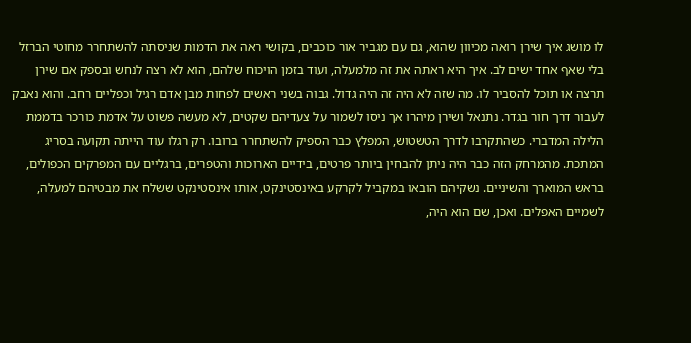לו מושג איך שירן רואה מכיוון שהוא, גם עם מגביר אור כוכבים, בקושי ראה את הדמות שניסתה להשתחרר מחוטי הברזל בלי שאף אחד ישים לב. איך היא ראתה את זה מלמעלה, ועוד בזמן הויכוח שלהם, הוא לא רצה לנחש ובספק אם שירן תרצה או תוכל להסביר לו. מה שזה לא היה זה היה גדול. גבוה בשני ראשים לפחות מבן אדם רגיל וכפליים רחב. והוא נאבק לעבור דרך חור בגדר. נתנאל ושירן מיהרו אך ניסו לשמור על צעדיהם שקטים, לא מעשה פשוט על אדמת כורכר בדממת הלילה המדברי. כשהתקרבו לדרך הטשטוש, המפלץ כבר הספיק להשתחרר ברובו. רק רגלו עוד הייתה תקועה בסריג המתכת. מהמרחק הזה כבר היה ניתן להבחין ביותר פרטים, בידיים הארוכות והטפרים, ברגליים עם המפרקים הכפולים, בראש המוארך והשיניים. נשקיהם הובאו במקביל לקרקע באינסטינקט, אותו אינסטינקט ששלח את מבטיהם למעלה, לשמיים האפלים. ואכן, שם הוא היה,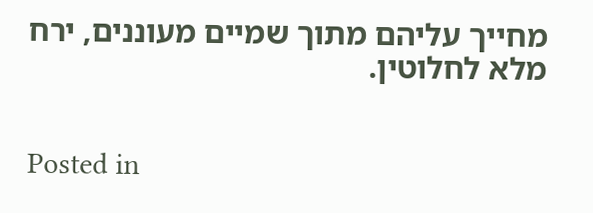מחייך עליהם מתוך שמיים מעוננים, ירח מלא לחלוטין.


Posted in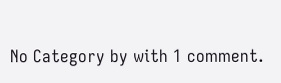No Category by with 1 comment.